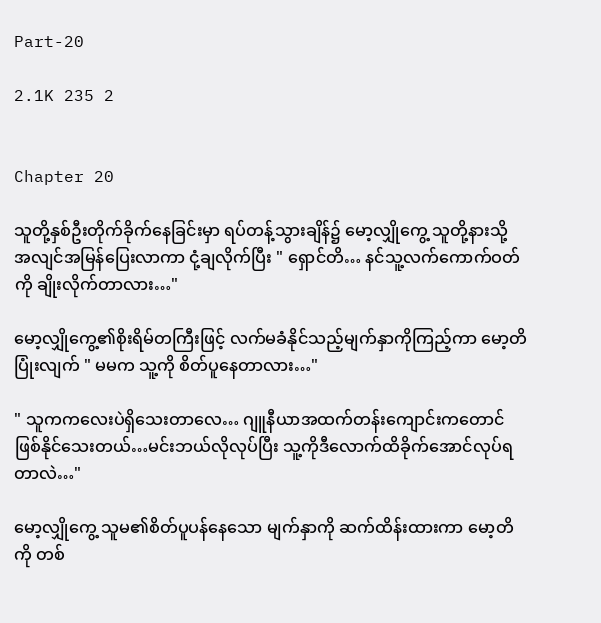Part-20

2.1K 235 2


Chapter 20

သူတို့နှစ်ဦးတိုက်ခိုက်နေခြင်းမှာ ရပ်တန့်သွားချိန်၌ မော့လျှိုကွေ့ သူတို့နားသို့ အလျင်အမြန်ပြေးလာကာ ငုံ့ချလိုက်ပြီး " ရှောင်တိ… နင်သူ့လက်ကောက်ဝတ်ကို ချိုးလိုက်တာလား…"

မော့လျှိုကွေ့၏စိုးရိမ်တကြီးဖြင့် လက်မခံနိုင်သည့်မျက်နှာကိုကြည့်ကာ မော့တိပြုံးလျက် " မမက သူ့ကို စိတ်ပူနေတာလား…"

" သူကကလေးပဲရှိသေးတာလေ… ဂျူနီယာအထက်တန်းကျောင်းကတောင် ဖြစ်နိုင်သေးတယ်…မင်းဘယ်လိုလုပ်ပြီး သူ့ကို‌ဒီလောက်ထိခိုက်အောင်လုပ်ရတာလဲ…"

မော့လျှိုကွေ့ သူမ၏စိတ်ပူပန်နေသော မျက်နှာကို ဆက်ထိန်းထားကာ မော့တိကို တစ်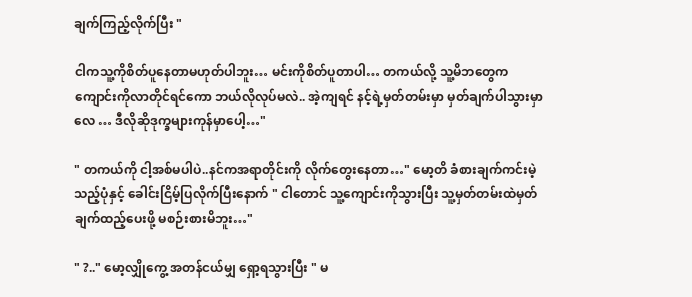ချက်ကြည့်လိုက်ပြီး "

ငါကသူ့ကိုစိတ်ပူနေတာမဟုတ်ပါဘူး… မင်းကိုစိတ်ပူတာပါ… တကယ်လို့ သူ့မိဘတွေက ကျောင်းကိုလာတိုင်ရင်ကော ဘယ်လိုလုပ်မလဲ.. အဲ့ကျရင် နင့်ရဲ့မှတ်တမ်းမှာ မှတ်ချက်ပါသွားမှာလေ … ဒီလိုဆိုဒုက္ခများကုန်မှာပေါ့…"

" တကယ်ကို ငါ့အစ်မပါပဲ..နင်ကအရာတိုင်းကို လိုက်တွေးနေတာ…" မော့တိ ခံစားချက်ကင်းမဲ့သည့်ပုံနှင့် ခေါင်းငြိမ့်ပြလိုက်ပြီးနောက် " ငါတောင် သူ့ကျောင်းကိုသွားပြီး သူ့မှတ်တမ်းထဲမှတ်ချက်ထည့်ပေးဖို့ မစဉ်းစားမိဘူး…"

" ?.." မော့လျှိုကွေ့ အတန်ငယ်မျှ ရှော့ရသွားပြီး " မ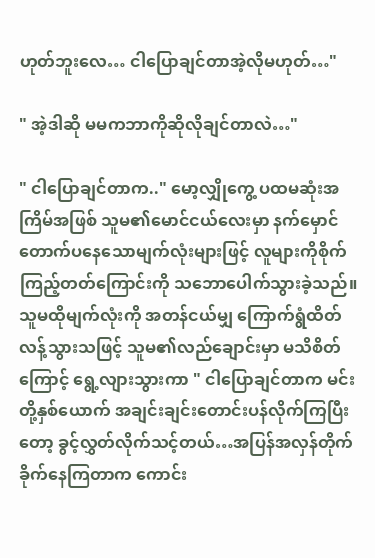ဟုတ်ဘူးလေ… ငါပြောချင်တာအဲ့လိုမဟုတ်…"

" အဲ့ဒါဆို မမကဘာကိုဆိုလိုချင်တာလဲ…"

" ငါပြောချင်တာက.." မော့လျှိုကွေ့ ပထမဆုံးအကြိမ်အဖြစ် သူမ၏မောင်ငယ်လေးမှာ နက်မှောင်တောက်ပနေသောမျက်လုံးများဖြင့် လူများကိုစိုက်ကြည့်တတ်ကြောင်းကို သဘောပေါက်သွားခဲ့သည်။ သူမထိုမျက်လုံးကို အတန်ငယ်မျှ‌ ကြောက်ရွံထိတ်လန့်သွားသဖြင့် သူမ၏လည်ချောင်းမှာ မသိစိတ်ကြောင့် ရွေ့လျားသွားကာ " ငါပြောချင်တာက မင်းတို့နှစ်ယောက် အချင်းချင်းတောင်းပန်လိုက်ကြပြီးတော့ ခွင့်လွှတ်လိုက်သင့်တယ်…အပြန်အလှန်တိုက်ခိုက်နေကြတာက ကောင်း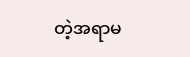တဲ့အရာမ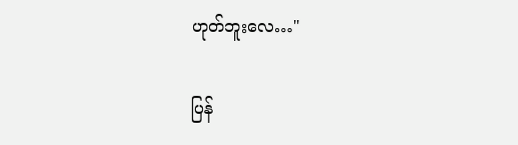ဟုတ်ဘူးလေ…"

ပြန်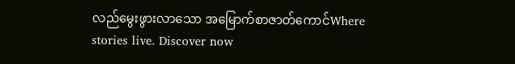လည်မွေးဖွားလာသော အမြောက်စာဇာတ်ကောင်Where stories live. Discover now